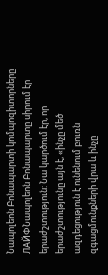Նապոլեոն Բոնապարտի կոմպոզիտորները
ЛАЙФՆապոլեոն Բոնապարտը սիրում էր երաժշտություն: Նա կարծում էր, որ երաժշտությունը այն է, «ինչը մեծ ազդեցություն է ունենում բուռն զգացմունքների վրա և ինչը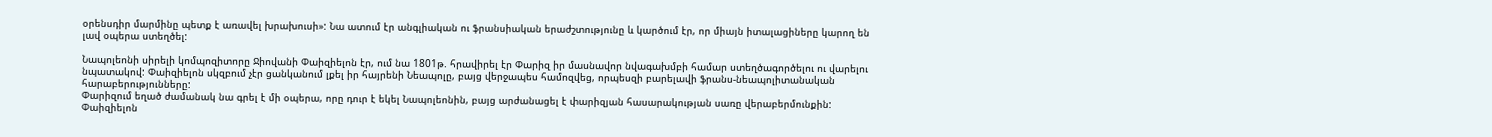օրենսդիր մարմինը պետք է առավել խրախուսի»: Նա ատում էր անգլիական ու ֆրանսիական երաժշտությունը և կարծում էր, որ միայն իտալացիները կարող են լավ օպերա ստեղծել:

Նապոլեոնի սիրելի կոմպոզիտորը Ջիովանի Փաիզիելոն էր, ում նա 1801թ. հրավիրել էր Փարիզ իր մասնավոր նվագախմբի համար ստեղծագործելու ու վարելու նպատակով: Փաիզիելոն սկզբում չէր ցանկանում լքել իր հայրենի Նեապոլը, բայց վերջապես համոզվեց, որպեսզի բարելավի ֆրանս-նեապոլիտանական հարաբերությունները:
Փարիզում եղած ժամանակ նա գրել է մի օպերա, որը դուր է եկել Նապոլեոնին, բայց արժանացել է փարիզյան հասարակության սառը վերաբերմունքին: Փաիզիելոն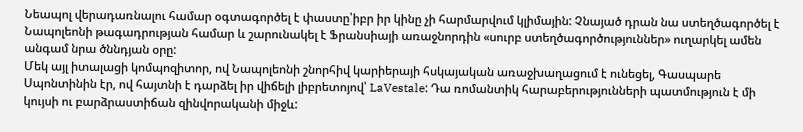Նեապոլ վերադառնալու համար օգտագործել է փաստը՝իբր իր կինը չի հարմարվում կլիմային: Չնայած դրան նա ստեղծագործել է Նապոլեոնի թագադրության համար և շարունակել է Ֆրանսիայի առաջնորդին «սուրբ ստեղծագործություններ» ուղարկել ամեն անգամ նրա ծննդյան օրը:
Մեկ այլ իտալացի կոմպոզիտոր, ով Նապոլեոնի շնորհիվ կարիերայի հսկայական առաջխաղացում է ունեցել, Գասպարե Սպոնտինին էր, ով հայտնի է դարձել իր վիճելի լիբրետոյով՝ LaVestale: Դա ռոմանտիկ հարաբերությունների պատմություն է մի կույսի ու բարձրաստիճան զինվորականի միջև: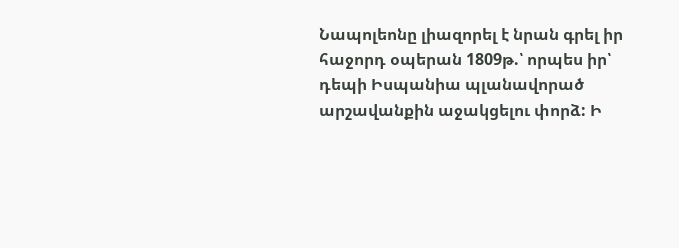Նապոլեոնը լիազորել է նրան գրել իր հաջորդ օպերան 1809թ.՝ որպես իր՝ դեպի Իսպանիա պլանավորած արշավանքին աջակցելու փորձ: Ի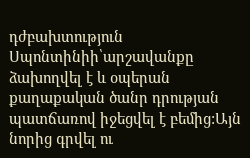դժբախտություն Սպոնտինիի՝արշավանքը ձախողվել է և օպերան քաղաքական ծանր դրության պատճառով իջեցվել է բեմից:Այն նորից գրվել ու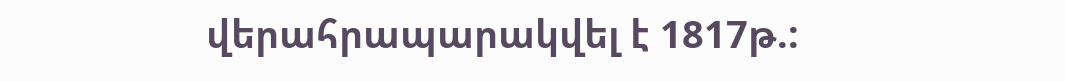վերահրապարակվել է 1817թ.: